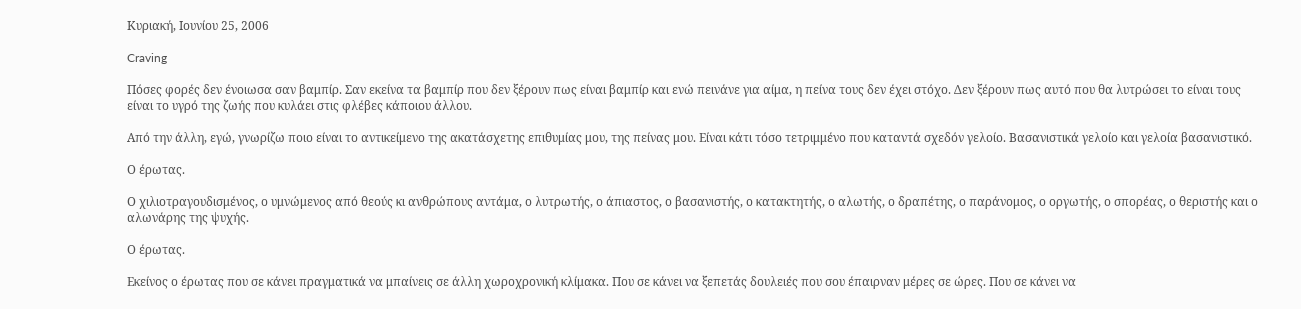Κυριακή, Ιουνίου 25, 2006

Craving

Πόσες φορές δεν ένοιωσα σαν βαμπίρ. Σαν εκείνα τα βαμπίρ που δεν ξέρουν πως είναι βαμπίρ και ενώ πεινάνε για αίμα, η πείνα τους δεν έχει στόχο. Δεν ξέρουν πως αυτό που θα λυτρώσει το είναι τους είναι το υγρό της ζωής που κυλάει στις φλέβες κάποιου άλλου.

Από την άλλη, εγώ, γνωρίζω ποιο είναι το αντικείμενο της ακατάσχετης επιθυμίας μου, της πείνας μου. Είναι κάτι τόσο τετριμμένο που καταντά σχεδόν γελοίο. Βασανιστικά γελοίο και γελοία βασανιστικό.

Ο έρωτας.

Ο χιλιοτραγουδισμένος, ο υμνώμενος από θεούς κι ανθρώπους αντάμα, ο λυτρωτής, ο άπιαστος, ο βασανιστής, ο κατακτητής, ο αλωτής, ο δραπέτης, ο παράνομος, ο οργωτής, ο σπορέας, ο θεριστής και ο αλωνάρης της ψυχής.

Ο έρωτας.

Εκείνος ο έρωτας που σε κάνει πραγματικά να μπαίνεις σε άλλη χωροχρονική κλίμακα. Που σε κάνει να ξεπετάς δουλειές που σου έπαιρναν μέρες σε ώρες. Που σε κάνει να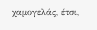χαμογελάς, έτσι,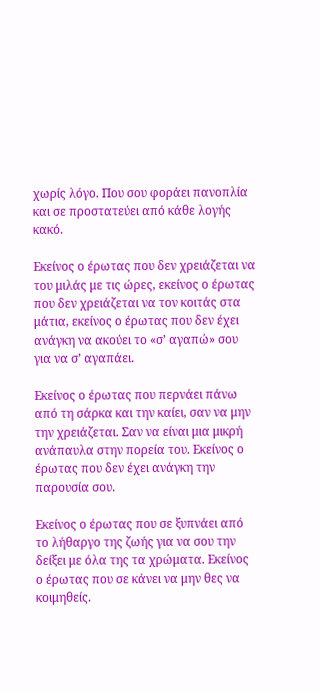χωρίς λόγο. Που σου φοράει πανοπλία και σε προστατεύει από κάθε λογής κακό.

Εκείνος ο έρωτας που δεν χρειάζεται να του μιλάς με τις ώρες, εκείνος ο έρωτας που δεν χρειάζεται να τον κοιτάς στα μάτια, εκείνος ο έρωτας που δεν έχει ανάγκη να ακούει το «σ’ αγαπώ» σου για να σ’ αγαπάει.

Εκείνος ο έρωτας που περνάει πάνω από τη σάρκα και την καίει, σαν να μην την χρειάζεται. Σαν να είναι μια μικρή ανάπαυλα στην πορεία του. Εκείνος ο έρωτας που δεν έχει ανάγκη την παρουσία σου.

Εκείνος ο έρωτας που σε ξυπνάει από το λήθαργο της ζωής για να σου την δείξει με όλα της τα χρώματα. Εκείνος ο έρωτας που σε κάνει να μην θες να κοιμηθείς.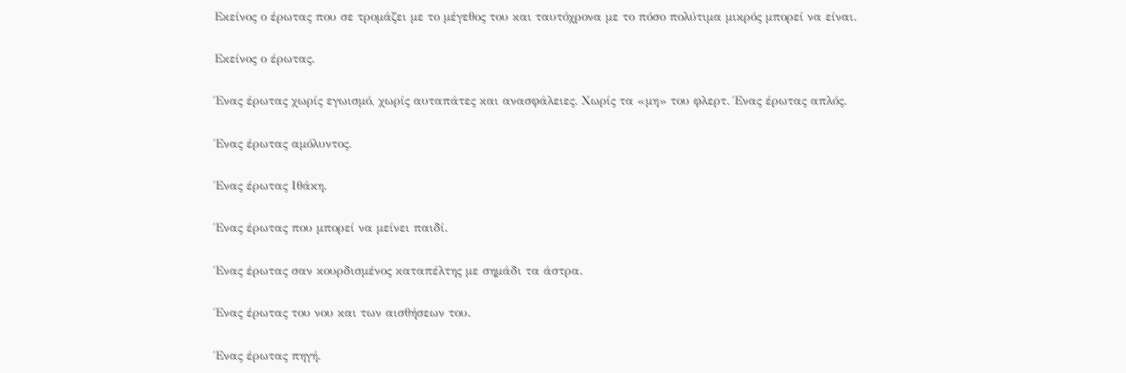Εκείνος ο έρωτας που σε τρομάζει με το μέγεθος του και ταυτόχρονα με το πόσο πολύτιμα μικρός μπορεί να είναι.

Εκείνος ο έρωτας.

Ένας έρωτας χωρίς εγωισμό, χωρίς αυταπάτες και ανασφάλειες. Χωρίς τα «μη» του φλερτ. Ένας έρωτας απλός.

Ένας έρωτας αμόλυντος.

Ένας έρωτας Ιθάκη.

Ένας έρωτας που μπορεί να μείνει παιδί.

Ένας έρωτας σαν κουρδισμένος καταπέλτης με σημάδι τα άστρα.

Ένας έρωτας του νου και των αισθήσεων του.

Ένας έρωτας πηγή.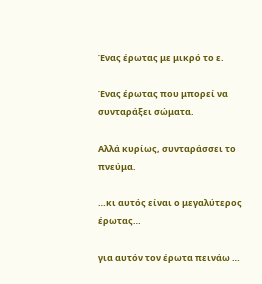Ένας έρωτας με μικρό το ε.

Ένας έρωτας που μπορεί να συνταράξει σώματα.

Αλλά κυρίως, συνταράσσει το πνεύμα.

…κι αυτός είναι ο μεγαλύτερος έρωτας…

για αυτόν τον έρωτα πεινάω …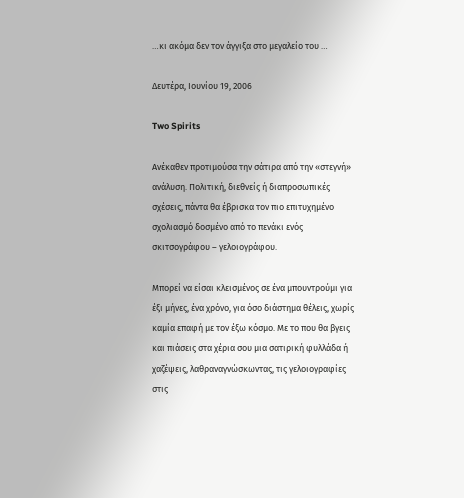…κι ακόμα δεν τον άγγιξα στο μεγαλείο του …

Δευτέρα, Ιουνίου 19, 2006

Two Spirits

Ανέκαθεν προτιμούσα την σάτιρα από την «στεγνή» ανάλυση. Πολιτική, διεθνείς ή διαπροσωπικές σχέσεις, πάντα θα έβρισκα τον πιο επιτυχημένο σχολιασμό δοσμένο από το πενάκι ενός σκιτσογράφου – γελοιογράφου.

Μπορεί να είσαι κλεισμένος σε ένα μπουντρούμι για έξι μήνες, ένα χρόνο, για όσο διάστημα θέλεις, χωρίς καμία επαφή με τον έξω κόσμο. Με το που θα βγεις και πιάσεις στα χέρια σου μια σατιρική φυλλάδα ή χαζέψεις, λαθραναγνώσκωντας, τις γελοιογραφίες στις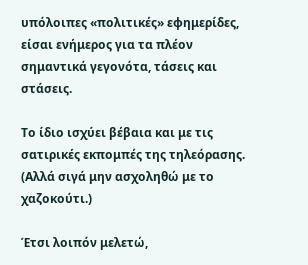υπόλοιπες «πολιτικές» εφημερίδες, είσαι ενήμερος για τα πλέον σημαντικά γεγονότα, τάσεις και στάσεις.

Το ίδιο ισχύει βέβαια και με τις σατιρικές εκπομπές της τηλεόρασης. (Αλλά σιγά μην ασχοληθώ με το χαζοκούτι.)

Έτσι λοιπόν μελετώ,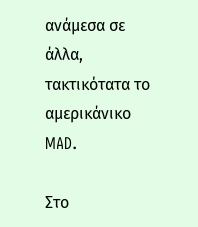ανάμεσα σε άλλα, τακτικότατα το αμερικάνικο MAD.

Στο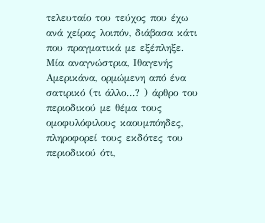τελευταίο του τεύχος που έχω ανά χείρας λοιπόν, διάβασα κάτι που πραγματικά με εξέπληξε. Μία αναγνώστρια, Ιθαγενής Αμερικάνα, ορμώμενη από ένα σατιρικό (τι άλλο…? ) άρθρο του περιοδικού με θέμα τους ομοφυλόφιλους καουμπόηδες, πληροφορεί τους εκδότες του περιοδικού ότι,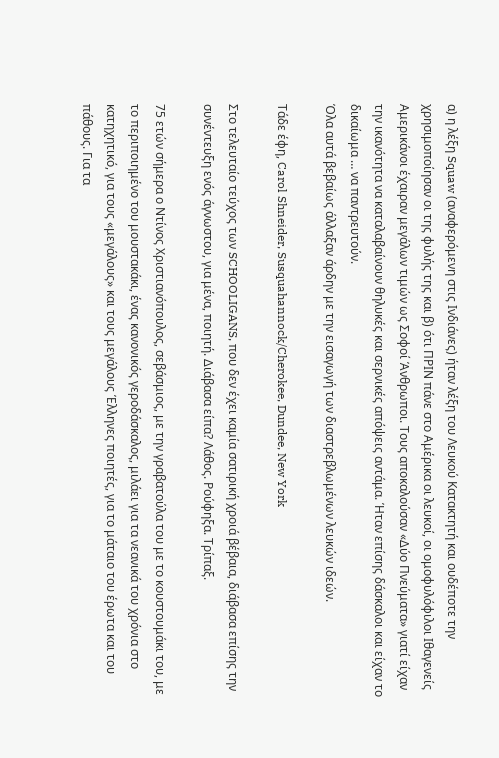α) η λέξη Squaw (αναφερόμενη στις Ινδιάνες) ήταν λέξη του Λευκού Κατακτητή και ουδέποτε την χρησιμοποίησαν οι της φυλής της και β) ότι ΠΡΙΝ πάνε στο Αμέρικα οι λευκοί, οι ομοφυλόφιλοι Ιθαγενείς Αμερικάνοι έχαιραν μεγάλων τιμών ως Σοφοί Άνθρωποι. Τους αποκαλούσαν «Δύο Πνεύματα» γιατί είχαν την ικανότητα να καταλαβαίνουν θηλυκές και σερνικές απόψεις αντάμα. Ήταν επίσης δάσκαλοι και είχαν το δικαίωμα … να παντρευτούν.
Όλα αυτά βεβαίως άλλαξαν άρδην με την εισαγωγή των διαστρεβλωμένων λευκών ιδεών.

Τάδε έφη, Carol Shneider, Susquahannock/Cherokee, Dundee, New York

Στο τελευταίο τεύχος των SCHOOLIGANS, που δεν έχει καμία σατιρική χροιά βέβαια, διάβασα επίσης την συνέντευξη ενός άγνωστου, για μένα, ποιητή. Διάβασα είπα? Λάθος. Ρούφηξα. Τρίπαξ.

75 ετών σήμερα ο Ντίνος Χριστιανόπουλος, σεβάσμιος, με την γραβατούλα του με το κουστουμάκι του, με το περιποιημένο του μουστακάκι, ένας κανονικός γεροδάσκαλος, μιλάει για τα νεανικά του χρόνια στο κατηχητικό, για τους «μεγάλους» και τους μεγάλους Έλληνες ποιητές, για το μάταιο του έρωτα και του πάθους. Για τα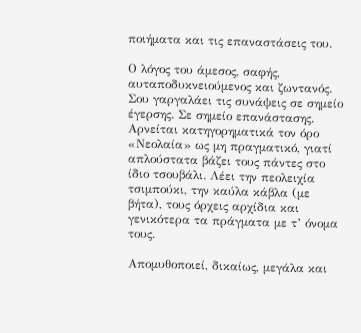ποιήματα και τις επαναστάσεις του.

Ο λόγος του άμεσος, σαφής, αυταποδυκνειούμενος και ζωντανός. Σου γαργαλάει τις συνάψεις σε σημείο έγερσης. Σε σημείο επανάστασης. Αρνείται κατηγορηματικά τον όρο «Νεολαία» ως μη πραγματικό, γιατί απλούστατα βάζει τους πάντες στο ίδιο τσουβάλι. Λέει την πεολειχία τσιμπούκι, την καύλα κάβλα (με βήτα), τους όρχεις αρχίδια και γενικότερα τα πράγματα με τ’ όνομα τους.

Απομυθοποιεί, δικαίως, μεγάλα και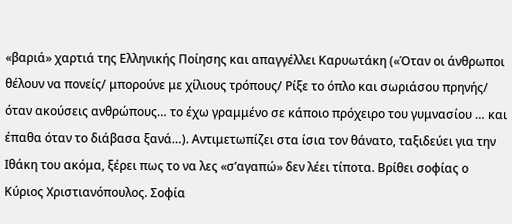«βαριά» χαρτιά της Ελληνικής Ποίησης και απαγγέλλει Καρυωτάκη («Όταν οι άνθρωποι θέλουν να πονείς/ μπορούνε με χίλιους τρόπους/ Ρίξε το όπλο και σωριάσου πρηνής/ όταν ακούσεις ανθρώπους… το έχω γραμμένο σε κάποιο πρόχειρο του γυμνασίου … και έπαθα όταν το διάβασα ξανά…). Αντιμετωπίζει στα ίσια τον θάνατο, ταξιδεύει για την Ιθάκη του ακόμα, ξέρει πως το να λες «σ’αγαπώ» δεν λέει τίποτα. Βρίθει σοφίας ο Κύριος Χριστιανόπουλος. Σοφία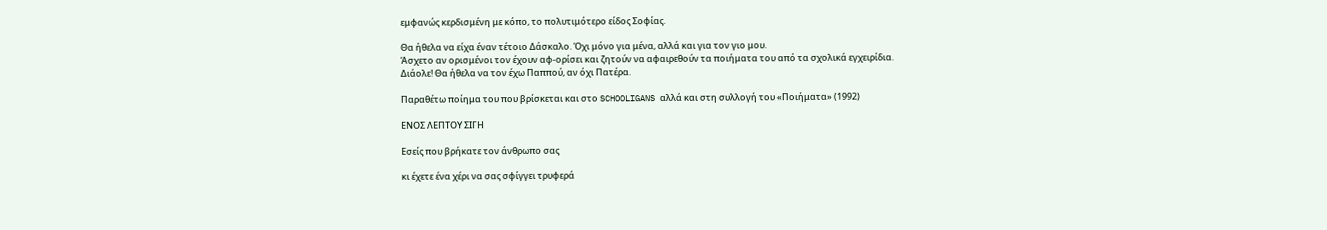εμφανώς κερδισμένη με κόπο, το πολυτιμότερο είδος Σοφίας.

Θα ήθελα να είχα έναν τέτοιο Δάσκαλο. Όχι μόνο για μένα, αλλά και για τον γιο μου.
Άσχετο αν ορισμένοι τον έχουν αφ-ορίσει και ζητούν να αφαιρεθούν τα ποιήματα του από τα σχολικά εγχειρίδια.
Διάολε! Θα ήθελα να τον έχω Παππού, αν όχι Πατέρα.

Παραθέτω ποίημα του που βρίσκεται και στο SCHOOLIGANS αλλά και στη συλλογή του «Ποιήματα» (1992)

ΕΝΟΣ ΛΕΠΤΟΥ ΣΙΓΗ

Εσείς που βρήκατε τον άνθρωπο σας

κι έχετε ένα χέρι να σας σφίγγει τρυφερά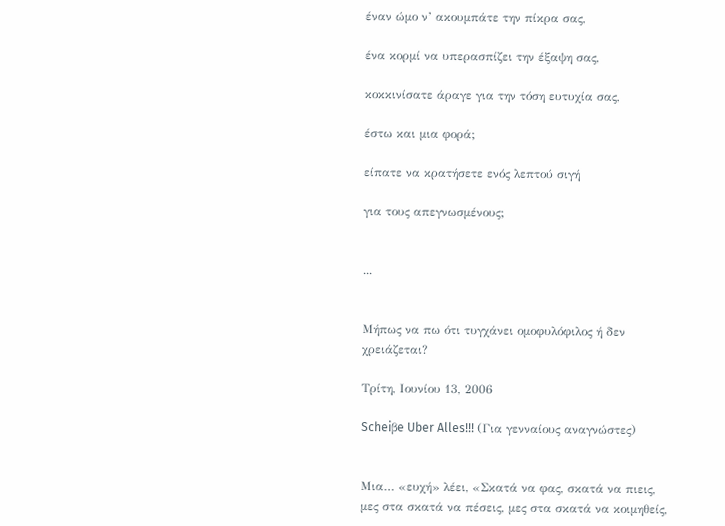έναν ώμο ν’ ακουμπάτε την πίκρα σας,

ένα κορμί να υπερασπίζει την έξαψη σας,

κοκκινίσατε άραγε για την τόση ευτυχία σας,

έστω και μια φορά;

είπατε να κρατήσετε ενός λεπτού σιγή

για τους απεγνωσμένους;


...


Μήπως να πω ότι τυγχάνει ομοφυλόφιλος ή δεν χρειάζεται?

Τρίτη, Ιουνίου 13, 2006

Scheiβe Uber Alles!!! (Για γενναίους αναγνώστες)


Μια… «ευχή» λέει, «Σκατά να φας, σκατά να πιεις, μες στα σκατά να πέσεις, μες στα σκατά να κοιμηθείς,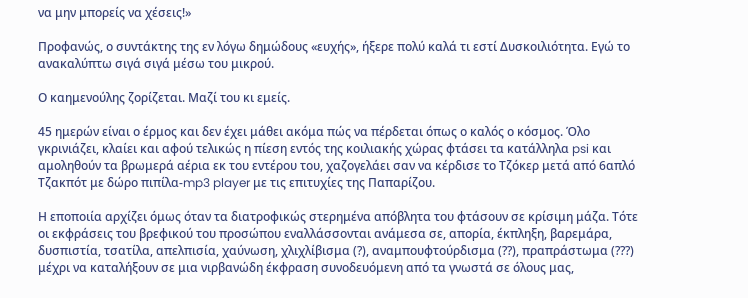να μην μπορείς να χέσεις!»

Προφανώς, ο συντάκτης της εν λόγω δημώδους «ευχής», ήξερε πολύ καλά τι εστί Δυσκοιλιότητα. Εγώ το ανακαλύπτω σιγά σιγά μέσω του μικρού.

Ο καημενούλης ζορίζεται. Μαζί του κι εμείς.

45 ημερών είναι ο έρμος και δεν έχει μάθει ακόμα πώς να πέρδεται όπως ο καλός ο κόσμος. Όλο γκρινιάζει, κλαίει και αφού τελικώς η πίεση εντός της κοιλιακής χώρας φτάσει τα κατάλληλα psi και αμοληθούν τα βρωμερά αέρια εκ του εντέρου του, χαζογελάει σαν να κέρδισε το Τζόκερ μετά από 6απλό Τζακπότ με δώρο πιπίλα-mp3 player με τις επιτυχίες της Παπαρίζου.

Η εποποιία αρχίζει όμως όταν τα διατροφικώς στερημένα απόβλητα του φτάσουν σε κρίσιμη μάζα. Τότε οι εκφράσεις του βρεφικού του προσώπου εναλλάσσονται ανάμεσα σε, απορία, έκπληξη, βαρεμάρα, δυσπιστία, τσατίλα, απελπισία, χαύνωση, χλιχλίβισμα (?), αναμπουφτούρδισμα (??), πραπράστωμα (???) μέχρι να καταλήξουν σε μια νιρβανώδη έκφραση συνοδευόμενη από τα γνωστά σε όλους μας,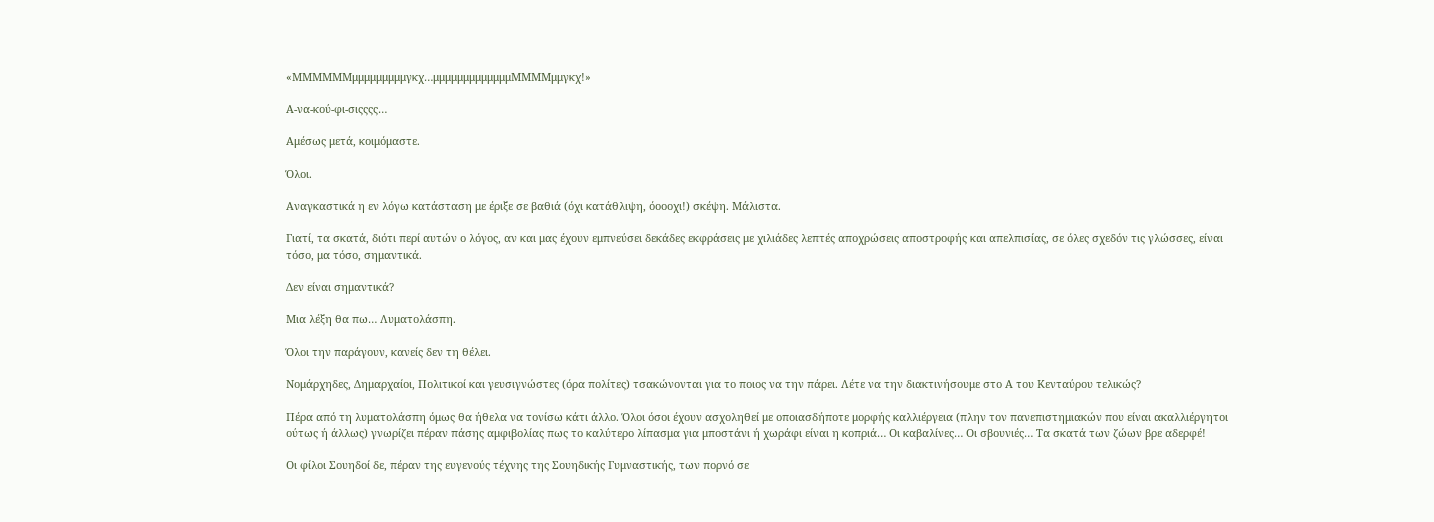«ΜΜΜΜΜΜμμμμμμμμμγκχ…μμμμμμμμμμμμμΜΜΜΜμμγκχ!»

Α-να-κού-φι-σιςςςς…

Αμέσως μετά, κοιμόμαστε.

Όλοι.

Αναγκαστικά η εν λόγω κατάσταση με έριξε σε βαθιά (όχι κατάθλιψη, όοοοχι!) σκέψη. Μάλιστα.

Γιατί, τα σκατά, διότι περί αυτών ο λόγος, αν και μας έχουν εμπνεύσει δεκάδες εκφράσεις με χιλιάδες λεπτές αποχρώσεις αποστροφής και απελπισίας, σε όλες σχεδόν τις γλώσσες, είναι τόσο, μα τόσο, σημαντικά.

Δεν είναι σημαντικά?

Μια λέξη θα πω… Λυματολάσπη.

Όλοι την παράγουν, κανείς δεν τη θέλει.

Νομάρχηδες, Δημαρχαίοι, Πολιτικοί και γευσιγνώστες (όρα πολίτες) τσακώνονται για το ποιος να την πάρει. Λέτε να την διακτινήσουμε στο Α του Κενταύρου τελικώς?

Πέρα από τη λυματολάσπη όμως θα ήθελα να τονίσω κάτι άλλο. Όλοι όσοι έχουν ασχοληθεί με οποιασδήποτε μορφής καλλιέργεια (πλην τον πανεπιστημιακών που είναι ακαλλιέργητοι ούτως ή άλλως) γνωρίζει πέραν πάσης αμφιβολίας πως το καλύτερο λίπασμα για μποστάνι ή χωράφι είναι η κοπριά… Οι καβαλίνες… Οι σβουνιές… Τα σκατά των ζώων βρε αδερφέ!

Οι φίλοι Σουηδοί δε, πέραν της ευγενούς τέχνης της Σουηδικής Γυμναστικής, των πορνό σε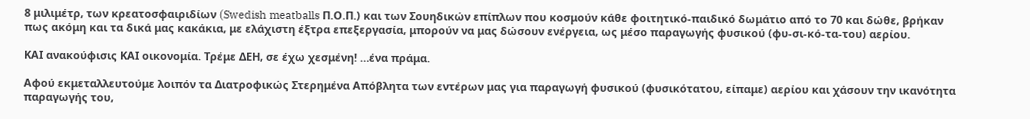8 μιλιμέτρ, των κρεατοσφαιριδίων (Swedish meatballs Π.Ο.Π.) και των Σουηδικών επίπλων που κοσμούν κάθε φοιτητικό-παιδικό δωμάτιο από το 70 και δώθε, βρήκαν πως ακόμη και τα δικά μας κακάκια, με ελάχιστη έξτρα επεξεργασία, μπορούν να μας δώσουν ενέργεια, ως μέσο παραγωγής φυσικού (φυ-σι-κό-τα-του) αερίου.

ΚΑΙ ανακούφισις ΚΑΙ οικονομία. Τρέμε ΔΕΗ, σε έχω χεσμένη! …ένα πράμα.

Αφού εκμεταλλευτούμε λοιπόν τα Διατροφικώς Στερημένα Απόβλητα των εντέρων μας για παραγωγή φυσικού (φυσικότατου, είπαμε) αερίου και χάσουν την ικανότητα παραγωγής του,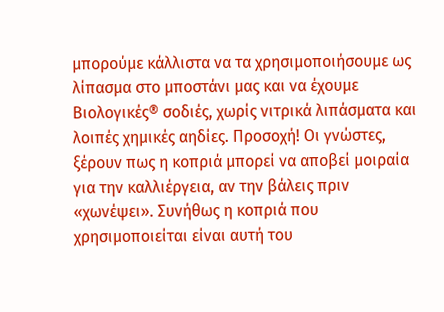μπορούμε κάλλιστα να τα χρησιμοποιήσουμε ως λίπασμα στο μποστάνι μας και να έχουμε Βιολογικές® σοδιές, χωρίς νιτρικά λιπάσματα και λοιπές χημικές αηδίες. Προσοχή! Οι γνώστες, ξέρουν πως η κοπριά μπορεί να αποβεί μοιραία για την καλλιέργεια, αν την βάλεις πριν «χωνέψει». Συνήθως η κοπριά που χρησιμοποιείται είναι αυτή του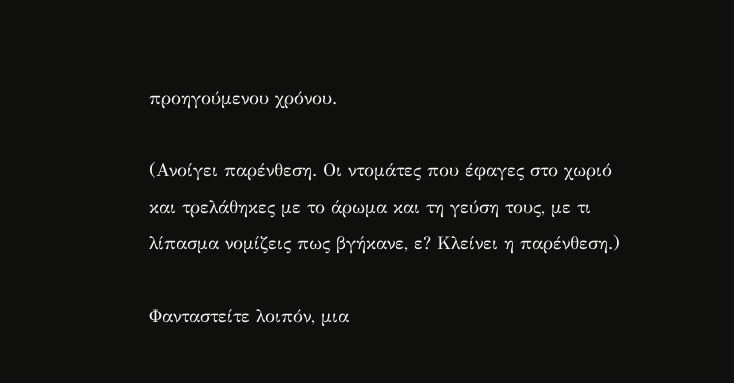προηγούμενου χρόνου.

(Ανοίγει παρένθεση. Οι ντομάτες που έφαγες στο χωριό και τρελάθηκες με το άρωμα και τη γεύση τους, με τι λίπασμα νομίζεις πως βγήκανε, ε? Κλείνει η παρένθεση.)

Φανταστείτε λοιπόν, μια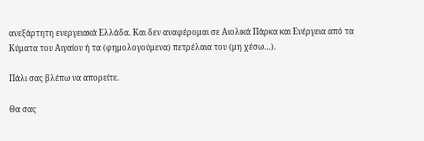ανεξάρτητη ενεργειακά Ελλάδα. Και δεν αναφέρομαι σε Αιολικά Πάρκα και Ενέργεια από τα Κύματα του Αιγαίου ή τα (φημολογούμενα) πετρέλαια του (μη χέσω…).

Πάλι σας βλέπω να απορείτε.

Θα σας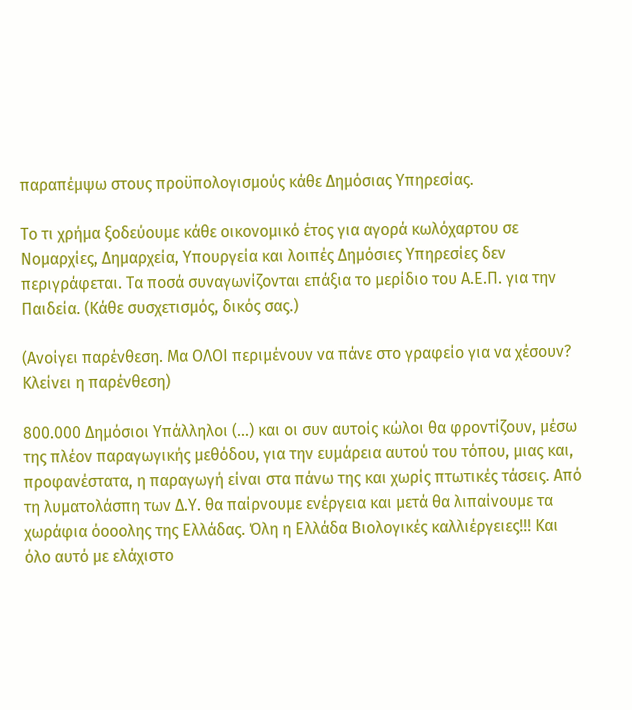παραπέμψω στους προϋπολογισμούς κάθε Δημόσιας Υπηρεσίας.

Το τι χρήμα ξοδεύουμε κάθε οικονομικό έτος για αγορά κωλόχαρτου σε Νομαρχίες, Δημαρχεία, Υπουργεία και λοιπές Δημόσιες Υπηρεσίες δεν περιγράφεται. Τα ποσά συναγωνίζονται επάξια το μερίδιο του Α.Ε.Π. για την Παιδεία. (Κάθε συσχετισμός, δικός σας.)

(Ανοίγει παρένθεση. Μα ΟΛΟΙ περιμένουν να πάνε στο γραφείο για να χέσουν? Κλείνει η παρένθεση)

800.000 Δημόσιοι Υπάλληλοι (…) και οι συν αυτοίς κώλοι θα φροντίζουν, μέσω της πλέον παραγωγικής μεθόδου, για την ευμάρεια αυτού του τόπου, μιας και, προφανέστατα, η παραγωγή είναι στα πάνω της και χωρίς πτωτικές τάσεις. Από τη λυματολάσπη των Δ.Υ. θα παίρνουμε ενέργεια και μετά θα λιπαίνουμε τα χωράφια όοοολης της Ελλάδας. Όλη η Ελλάδα Βιολογικές καλλιέργειες!!! Και όλο αυτό με ελάχιστο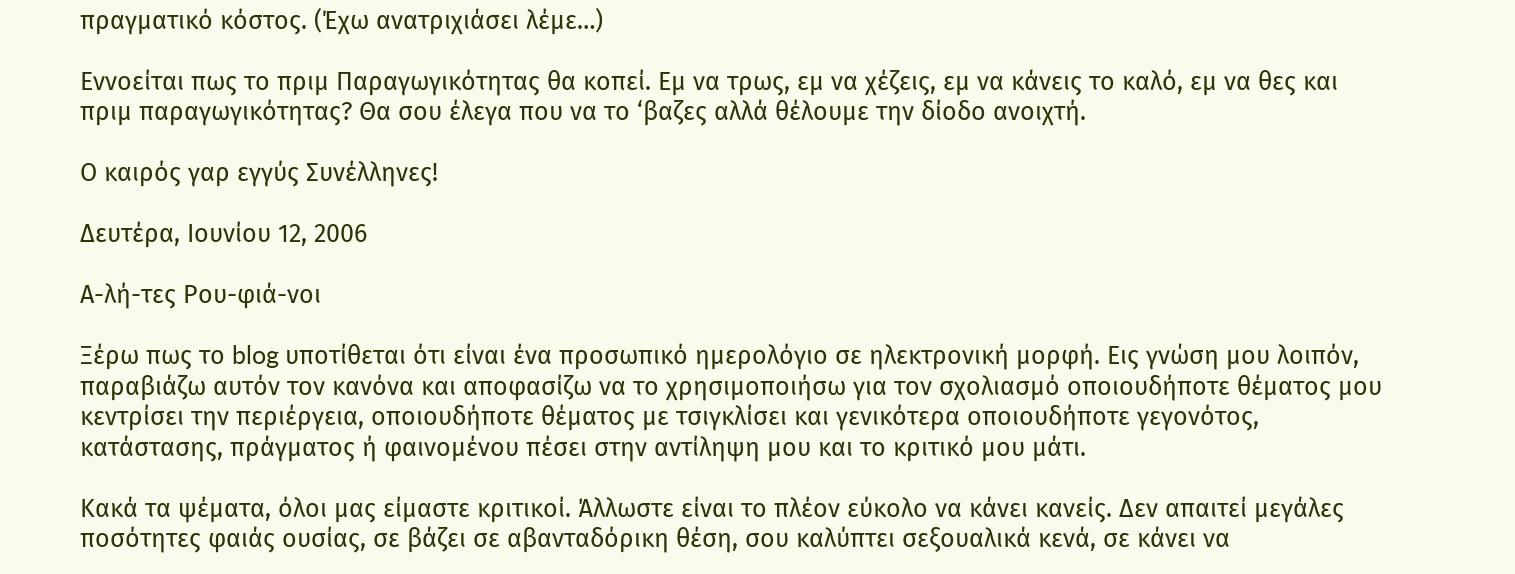πραγματικό κόστος. (Έχω ανατριχιάσει λέμε…)

Εννοείται πως το πριμ Παραγωγικότητας θα κοπεί. Εμ να τρως, εμ να χέζεις, εμ να κάνεις το καλό, εμ να θες και πριμ παραγωγικότητας? Θα σου έλεγα που να το ‘βαζες αλλά θέλουμε την δίοδο ανοιχτή.

Ο καιρός γαρ εγγύς Συνέλληνες!

Δευτέρα, Ιουνίου 12, 2006

Α-λή-τες Ρου-φιά-νοι

Ξέρω πως το blog υποτίθεται ότι είναι ένα προσωπικό ημερολόγιο σε ηλεκτρονική μορφή. Εις γνώση μου λοιπόν, παραβιάζω αυτόν τον κανόνα και αποφασίζω να το χρησιμοποιήσω για τον σχολιασμό οποιουδήποτε θέματος μου κεντρίσει την περιέργεια, οποιουδήποτε θέματος με τσιγκλίσει και γενικότερα οποιουδήποτε γεγονότος, κατάστασης, πράγματος ή φαινομένου πέσει στην αντίληψη μου και το κριτικό μου μάτι.

Κακά τα ψέματα, όλοι μας είμαστε κριτικοί. Άλλωστε είναι το πλέον εύκολο να κάνει κανείς. Δεν απαιτεί μεγάλες ποσότητες φαιάς ουσίας, σε βάζει σε αβανταδόρικη θέση, σου καλύπτει σεξουαλικά κενά, σε κάνει να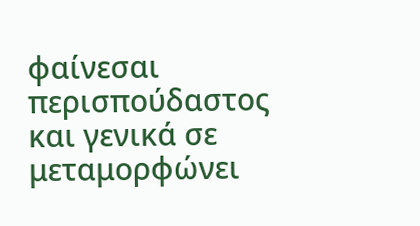φαίνεσαι περισπούδαστος και γενικά σε μεταμορφώνει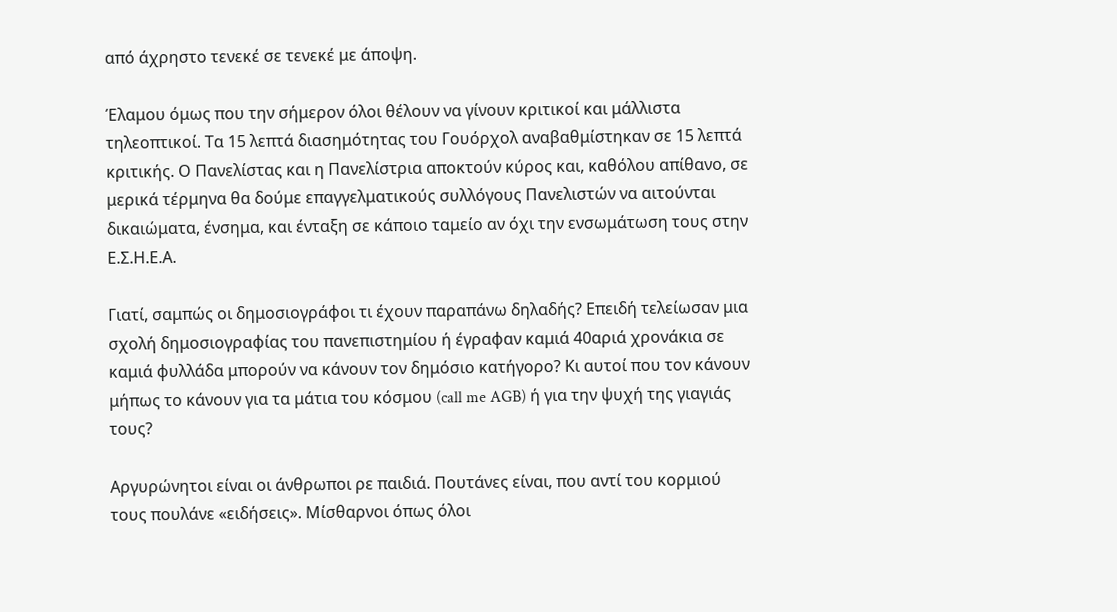από άχρηστο τενεκέ σε τενεκέ με άποψη.

Έλαμου όμως που την σήμερον όλοι θέλουν να γίνουν κριτικοί και μάλλιστα τηλεοπτικοί. Τα 15 λεπτά διασημότητας του Γουόρχολ αναβαθμίστηκαν σε 15 λεπτά κριτικής. Ο Πανελίστας και η Πανελίστρια αποκτούν κύρος και, καθόλου απίθανο, σε μερικά τέρμηνα θα δούμε επαγγελματικούς συλλόγους Πανελιστών να αιτούνται δικαιώματα, ένσημα, και ένταξη σε κάποιο ταμείο αν όχι την ενσωμάτωση τους στην Ε.Σ.Η.Ε.Α.

Γιατί, σαμπώς οι δημοσιογράφοι τι έχουν παραπάνω δηλαδής? Επειδή τελείωσαν μια σχολή δημοσιογραφίας του πανεπιστημίου ή έγραφαν καμιά 40αριά χρονάκια σε καμιά φυλλάδα μπορούν να κάνουν τον δημόσιο κατήγορο? Κι αυτοί που τον κάνουν μήπως το κάνουν για τα μάτια του κόσμου (call me AGB) ή για την ψυχή της γιαγιάς τους?

Αργυρώνητοι είναι οι άνθρωποι ρε παιδιά. Πουτάνες είναι, που αντί του κορμιού τους πουλάνε «ειδήσεις». Μίσθαρνοι όπως όλοι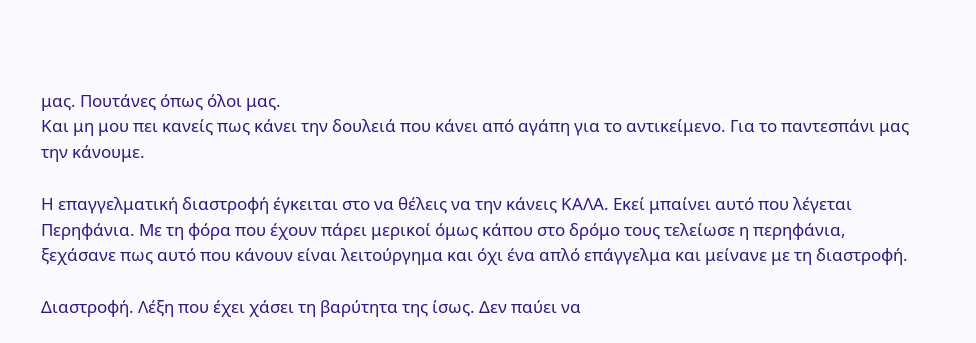μας. Πουτάνες όπως όλοι μας.
Και μη μου πει κανείς πως κάνει την δουλειά που κάνει από αγάπη για το αντικείμενο. Για το παντεσπάνι μας την κάνουμε.

Η επαγγελματική διαστροφή έγκειται στο να θέλεις να την κάνεις ΚΑΛΑ. Εκεί μπαίνει αυτό που λέγεται Περηφάνια. Με τη φόρα που έχουν πάρει μερικοί όμως κάπου στο δρόμο τους τελείωσε η περηφάνια, ξεχάσανε πως αυτό που κάνουν είναι λειτούργημα και όχι ένα απλό επάγγελμα και μείνανε με τη διαστροφή.

Διαστροφή. Λέξη που έχει χάσει τη βαρύτητα της ίσως. Δεν παύει να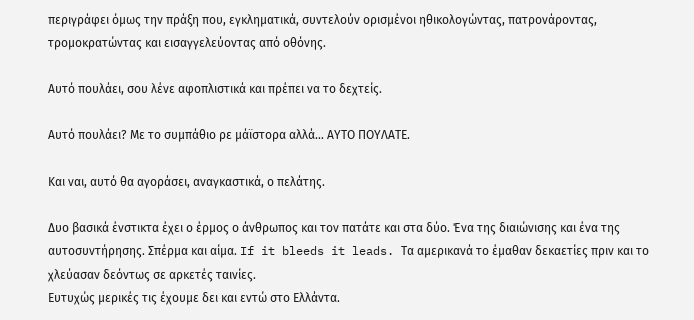περιγράφει όμως την πράξη που, εγκληματικά, συντελούν ορισμένοι ηθικολογώντας, πατρονάροντας, τρομοκρατώντας και εισαγγελεύοντας από οθόνης.

Αυτό πουλάει, σου λένε αφοπλιστικά και πρέπει να το δεχτείς.

Αυτό πουλάει? Με το συμπάθιο ρε μάϊστορα αλλά… ΑΥΤΟ ΠΟΥΛΑΤΕ.

Και ναι, αυτό θα αγοράσει, αναγκαστικά, ο πελάτης.

Δυο βασικά ένστικτα έχει ο έρμος ο άνθρωπος και τον πατάτε και στα δύο. Ένα της διαιώνισης και ένα της αυτοσυντήρησης. Σπέρμα και αίμα. If it bleeds it leads. Τα αμερικανά το έμαθαν δεκαετίες πριν και το χλεύασαν δεόντως σε αρκετές ταινίες.
Ευτυχώς μερικές τις έχουμε δει και εντώ στο Ελλάντα.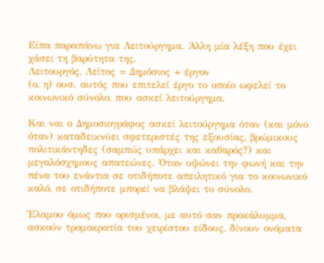Είπα παραπάνω για Λειτούργημα. Άλλη μία λέξη που έχει χάσει τη βαρύτητα της.
Λειτουργός, Λείτος = Δημόσιος + έργον
(ο, η) ουσ. αυτός που επιτελεί έργο το οποίο ωφελεί το κοινωνικό σύνολο, που ασκεί λειτούργημα.

Και ναι ο Δημοσιογράφος ασκεί λειτούργημα όταν (και μόνο όταν) καταδεικνύει σφετεριστές της εξουσίας, βρώμικους πολιτικάντηδες (σαμπώς υπάρχει και καθαρός?) και μεγαλόσχημους απατεώνες. Όταν υψώνει την φωνή και την πένα του ενάντια σε οτιδήποτε απειλητικό για το κοινωνικό καλό, σε οτιδήποτε μπορεί να βλάψει το σύνολο.

Έλαμου όμως που ορισμένοι, με αυτό σαν προκάλυμμα, ασκούν τρομοκρατία του χειρίστου είδους, δίνουν ονόματα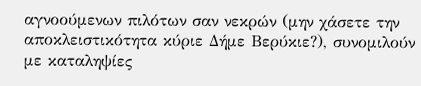αγνοούμενων πιλότων σαν νεκρών (μην χάσετε την αποκλειστικότητα κύριε Δήμε Βερύκιε?), συνομιλούν με καταληψίες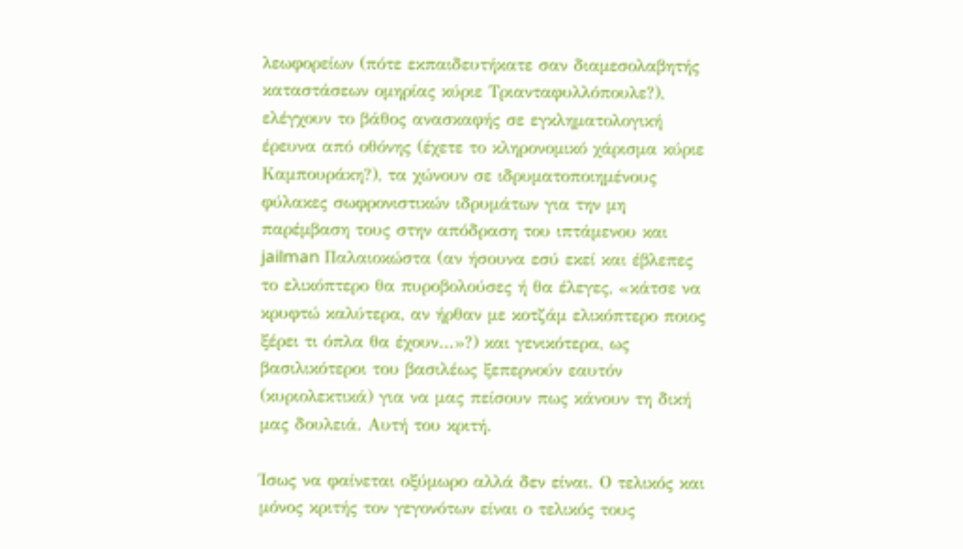λεωφορείων (πότε εκπαιδευτήκατε σαν διαμεσολαβητής καταστάσεων ομηρίας κύριε Τριανταφυλλόπουλε?), ελέγχουν το βάθος ανασκαφής σε εγκληματολογική έρευνα από οθόνης (έχετε το κληρονομικό χάρισμα κύριε Καμπουράκη?), τα χώνουν σε ιδρυματοποιημένους φύλακες σωφρονιστικών ιδρυμάτων για την μη παρέμβαση τους στην απόδραση του ιπτάμενου και jailman Παλαιοκώστα (αν ήσουνα εσύ εκεί και έβλεπες το ελικόπτερο θα πυροβολούσες ή θα έλεγες, «κάτσε να κρυφτώ καλύτερα, αν ήρθαν με κοτζάμ ελικόπτερο ποιος ξέρει τι όπλα θα έχουν…»?) και γενικότερα, ως βασιλικότεροι του βασιλέως ξεπερνούν εαυτόν (κυριολεκτικά) για να μας πείσουν πως κάνουν τη δική μας δουλειά. Αυτή του κριτή.

Ίσως να φαίνεται οξύμωρο αλλά δεν είναι. Ο τελικός και μόνος κριτής τον γεγονότων είναι ο τελικός τους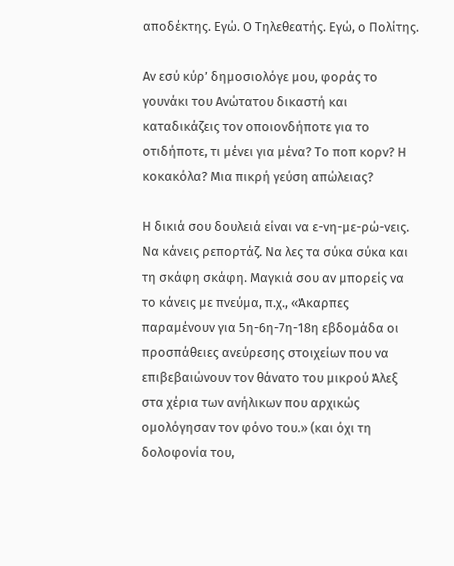αποδέκτης. Εγώ. Ο Τηλεθεατής. Εγώ, ο Πολίτης.

Αν εσύ κύρ’ δημοσιολόγε μου, φοράς το γουνάκι του Ανώτατου δικαστή και καταδικάζεις τον οποιονδήποτε για το οτιδήποτε, τι μένει για μένα? Το ποπ κορν? Η κοκακόλα? Μια πικρή γεύση απώλειας?

Η δικιά σου δουλειά είναι να ε-νη-με-ρώ-νεις. Να κάνεις ρεπορτάζ. Να λες τα σύκα σύκα και τη σκάφη σκάφη. Μαγκιά σου αν μπορείς να το κάνεις με πνεύμα, π.χ., «Άκαρπες παραμένουν για 5η-6η-7η-18η εβδομάδα οι προσπάθειες ανεύρεσης στοιχείων που να επιβεβαιώνουν τον θάνατο του μικρού Άλεξ στα χέρια των ανήλικων που αρχικώς ομολόγησαν τον φόνο του.» (και όχι τη δολοφονία του,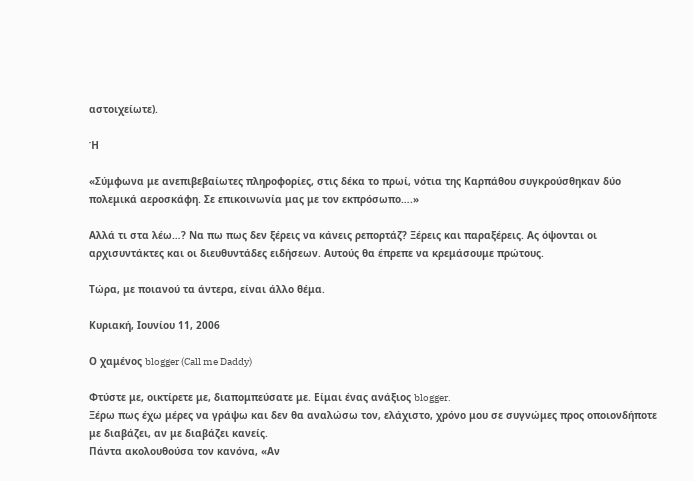αστοιχείωτε).

Ή

«Σύμφωνα με ανεπιβεβαίωτες πληροφορίες, στις δέκα το πρωί, νότια της Καρπάθου συγκρούσθηκαν δύο πολεμικά αεροσκάφη. Σε επικοινωνία μας με τον εκπρόσωπο….»

Αλλά τι στα λέω…? Να πω πως δεν ξέρεις να κάνεις ρεπορτάζ? Ξέρεις και παραξέρεις. Ας όψονται οι αρχισυντάκτες και οι διευθυντάδες ειδήσεων. Αυτούς θα έπρεπε να κρεμάσουμε πρώτους.

Τώρα, με ποιανού τα άντερα, είναι άλλο θέμα.

Κυριακή, Ιουνίου 11, 2006

Ο χαμένος blogger (Call me Daddy)

Φτύστε με, οικτίρετε με, διαπομπεύσατε με. Είμαι ένας ανάξιος blogger.
Ξέρω πως έχω μέρες να γράψω και δεν θα αναλώσω τον, ελάχιστο, χρόνο μου σε συγνώμες προς οποιονδήποτε με διαβάζει, αν με διαβάζει κανείς.
Πάντα ακολουθούσα τον κανόνα, «Αν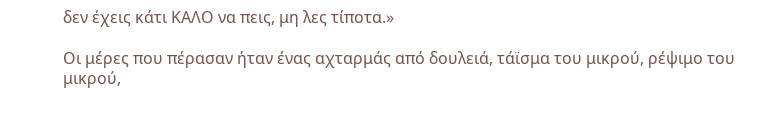δεν έχεις κάτι ΚΑΛΟ να πεις, μη λες τίποτα.»

Οι μέρες που πέρασαν ήταν ένας αχταρμάς από δουλειά, τάϊσμα του μικρού, ρέψιμο του μικρού,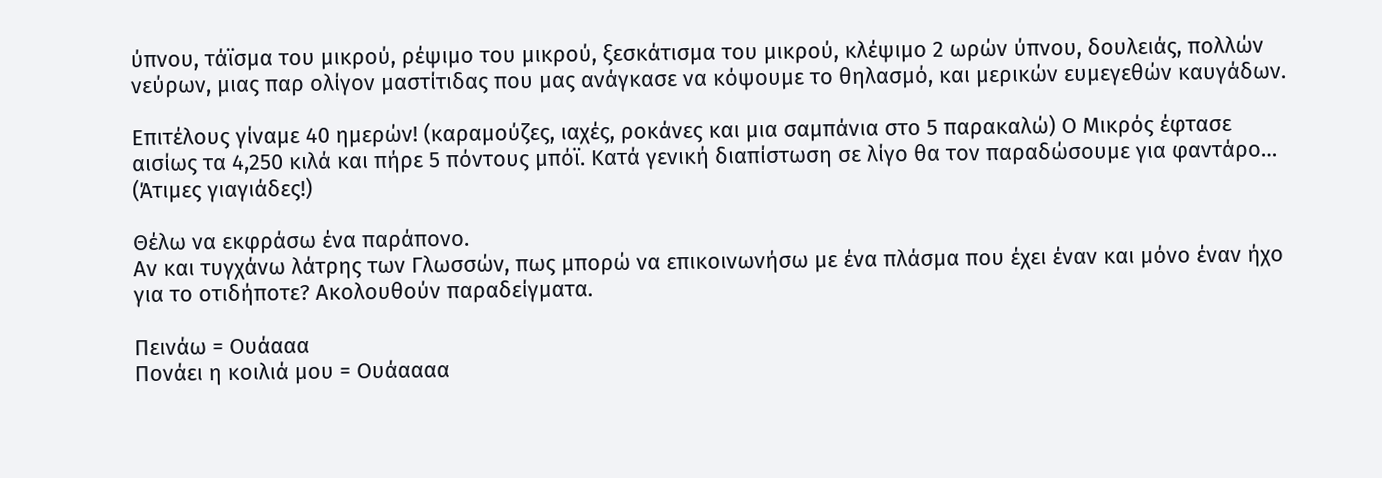ύπνου, τάϊσμα του μικρού, ρέψιμο του μικρού, ξεσκάτισμα του μικρού, κλέψιμο 2 ωρών ύπνου, δουλειάς, πολλών νεύρων, μιας παρ ολίγον μαστίτιδας που μας ανάγκασε να κόψουμε το θηλασμό, και μερικών ευμεγεθών καυγάδων.

Επιτέλους γίναμε 40 ημερών! (καραμούζες, ιαχές, ροκάνες και μια σαμπάνια στο 5 παρακαλώ) Ο Μικρός έφτασε αισίως τα 4,250 κιλά και πήρε 5 πόντους μπόϊ. Κατά γενική διαπίστωση σε λίγο θα τον παραδώσουμε για φαντάρο… (Άτιμες γιαγιάδες!)

Θέλω να εκφράσω ένα παράπονο.
Αν και τυγχάνω λάτρης των Γλωσσών, πως μπορώ να επικοινωνήσω με ένα πλάσμα που έχει έναν και μόνο έναν ήχο για το οτιδήποτε? Ακολουθούν παραδείγματα.

Πεινάω = Ουάααα
Πονάει η κοιλιά μου = Ουάαααα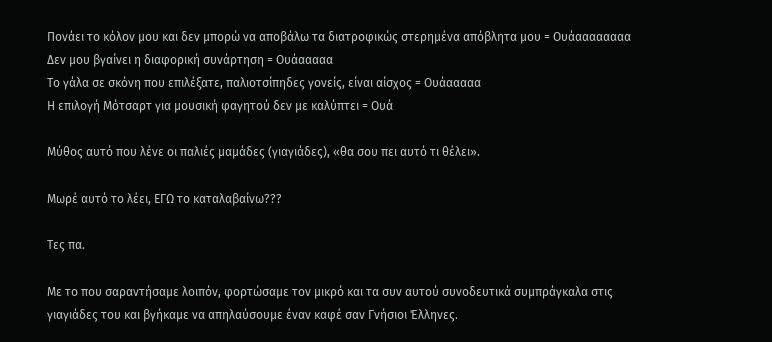Πονάει το κόλον μου και δεν μπορώ να αποβάλω τα διατροφικώς στερημένα απόβλητα μου = Ουάαααααααα
Δεν μου βγαίνει η διαφορική συνάρτηση = Ουάααααα
Το γάλα σε σκόνη που επιλέξατε, παλιοτσίπηδες γονείς, είναι αίσχος = Ουάααααα
Η επιλογή Μότσαρτ για μουσική φαγητού δεν με καλύπτει = Ουά

Μύθος αυτό που λένε οι παλιές μαμάδες (γιαγιάδες), «θα σου πει αυτό τι θέλει».

Μωρέ αυτό το λέει, ΕΓΩ το καταλαβαίνω???

Τες πα.

Με το που σαραντήσαμε λοιπόν, φορτώσαμε τον μικρό και τα συν αυτού συνοδευτικά συμπράγκαλα στις γιαγιάδες του και βγήκαμε να απηλαύσουμε έναν καφέ σαν Γνήσιοι Έλληνες.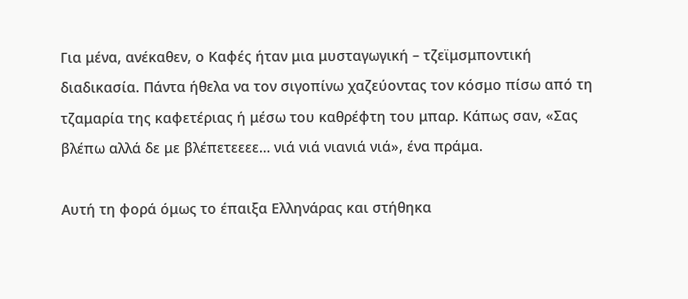Για μένα, ανέκαθεν, ο Καφές ήταν μια μυσταγωγική – τζεϊμσμποντική διαδικασία. Πάντα ήθελα να τον σιγοπίνω χαζεύοντας τον κόσμο πίσω από τη τζαμαρία της καφετέριας ή μέσω του καθρέφτη του μπαρ. Κάπως σαν, «Σας βλέπω αλλά δε με βλέπετεεεε… νιά νιά νιανιά νιά», ένα πράμα.

Αυτή τη φορά όμως το έπαιξα Ελληνάρας και στήθηκα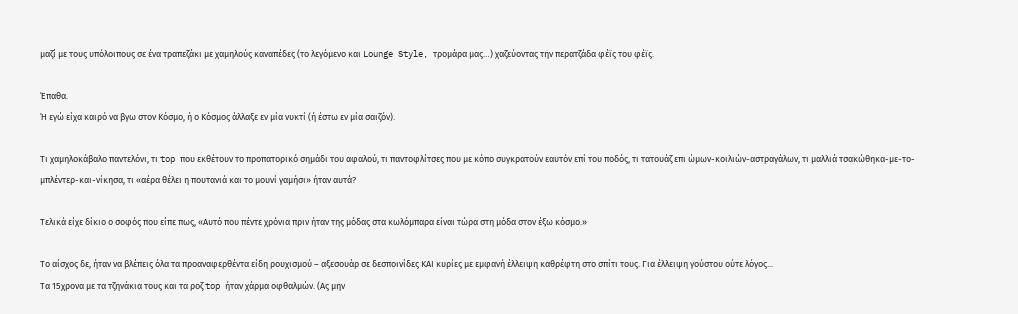μαζί με τους υπόλοιπους σε ένα τραπεζάκι με χαμηλούς καναπέδες (το λεγόμενο και Lounge Style, τρομάρα μας…) χαζεύοντας την περατζάδα φέϊς του φέϊς.

Έπαθα.
Ή εγώ είχα καιρό να βγω στον Κόσμο, ή ο Κόσμος άλλαξε εν μία νυκτί (ή έστω εν μία σαιζόν).

Τι χαμηλοκάβαλο παντελόνι, τι top που εκθέτουν το προπατορικό σημάδι του αφαλού, τι παντοφλίτσες που με κόπο συγκρατούν εαυτόν επί του ποδός, τι τατουάζ επι ώμων-κοιλιών-αστραγάλων, τι μαλλιά τσακώθηκα-με-το-μπλέντερ-και-νίκησα, τι «αέρα θέλει η πουτανιά και το μουνί γαμήσι» ήταν αυτά?

Τελικά είχε δίκιο ο σοφός που είπε πως, «Αυτό που πέντε χρόνια πριν ήταν της μόδας στα κωλόμπαρα είναι τώρα στη μόδα στον έξω κόσμο.»

Το αίσχος δε, ήταν να βλέπεις όλα τα προαναφερθέντα είδη ρουχισμού – αξεσουάρ σε δεσποινίδες ΚΑΙ κυρίες με εμφανή έλλειψη καθρέφτη στο σπίτι τους. Για έλλειψη γούστου ούτε λόγος...
Τα 15χρονα με τα τζηνάκια τους και τα ροζ top ήταν χάρμα οφθαλμών. (Ας μην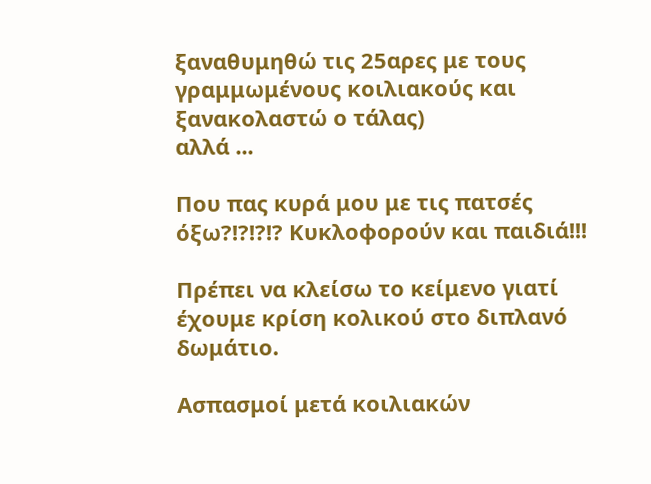ξαναθυμηθώ τις 25αρες με τους γραμμωμένους κοιλιακούς και ξανακολαστώ ο τάλας)
αλλά ...

Που πας κυρά μου με τις πατσές όξω?!?!?!? Κυκλοφορούν και παιδιά!!!

Πρέπει να κλείσω το κείμενο γιατί έχουμε κρίση κολικού στο διπλανό δωμάτιο.

Ασπασμοί μετά κοιλιακών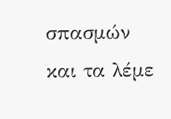σπασμών και τα λέμε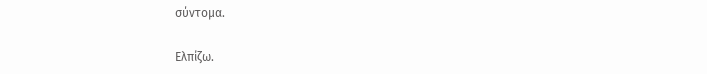σύντομα.

Ελπίζω.